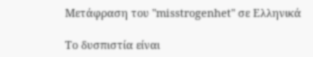Μετάφραση του "misstrogenhet" σε Ελληνικά

Το δυσπιστία είναι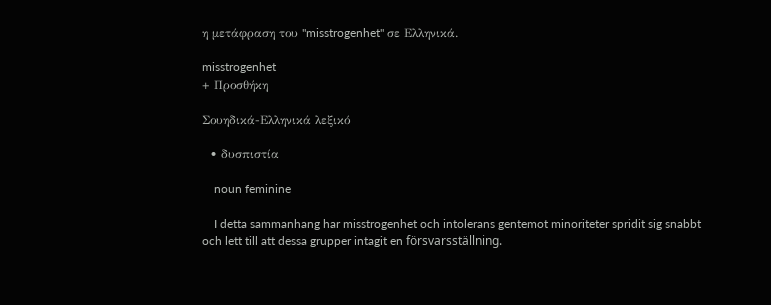η μετάφραση του "misstrogenhet" σε Ελληνικά.

misstrogenhet
+ Προσθήκη

Σουηδικά-Ελληνικά λεξικό

  • δυσπιστία

    noun feminine

    I detta sammanhang har misstrogenhet och intolerans gentemot minoriteter spridit sig snabbt och lett till att dessa grupper intagit en försvarsställning.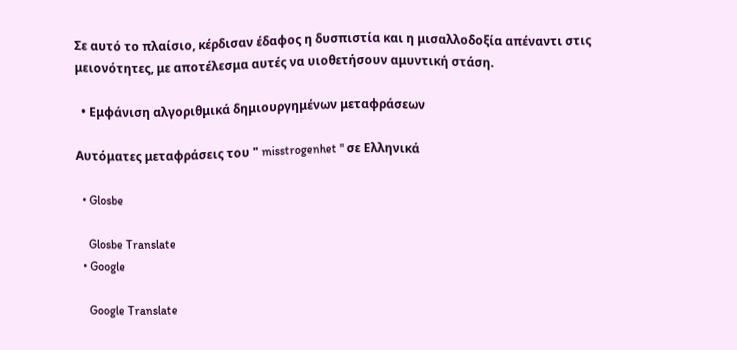Σε αυτό το πλαίσιο, κέρδισαν έδαφος η δυσπιστία και η μισαλλοδοξία απέναντι στις μειονότητες, με αποτέλεσμα αυτές να υιοθετήσουν αμυντική στάση.

  • Εμφάνιση αλγοριθμικά δημιουργημένων μεταφράσεων

Αυτόματες μεταφράσεις του " misstrogenhet " σε Ελληνικά

  • Glosbe

    Glosbe Translate
  • Google

    Google Translate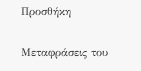Προσθήκη

Μεταφράσεις του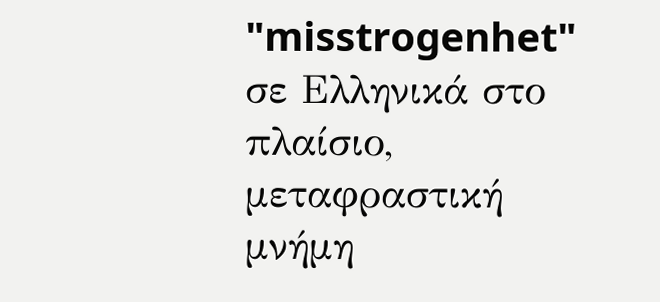"misstrogenhet" σε Ελληνικά στο πλαίσιο, μεταφραστική μνήμη